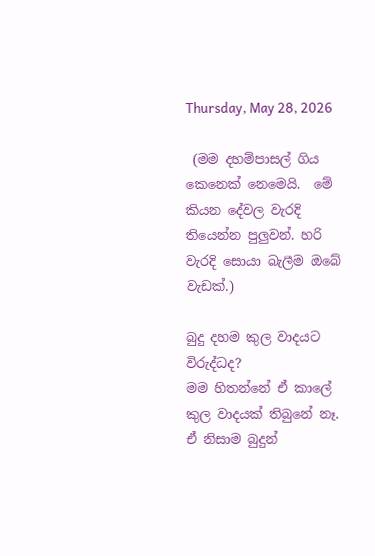Thursday, May 28, 2026

 (මම දහම්පාසල් ගිය කෙනෙක් නෙමෙයි.  මේ කියන දේවල වැරදි තියෙන්න පුලුවන්. හරි වැරදි සොයා බැලීම ඔබේ වැඩක්.)

බුදු දහම කුල වාදයට විරුද්ධද?
මම හිතන්නේ ඒ කාලේ කුල වාදයක් තිබුනේ නෑ. ඒ නිසාම බුදුන්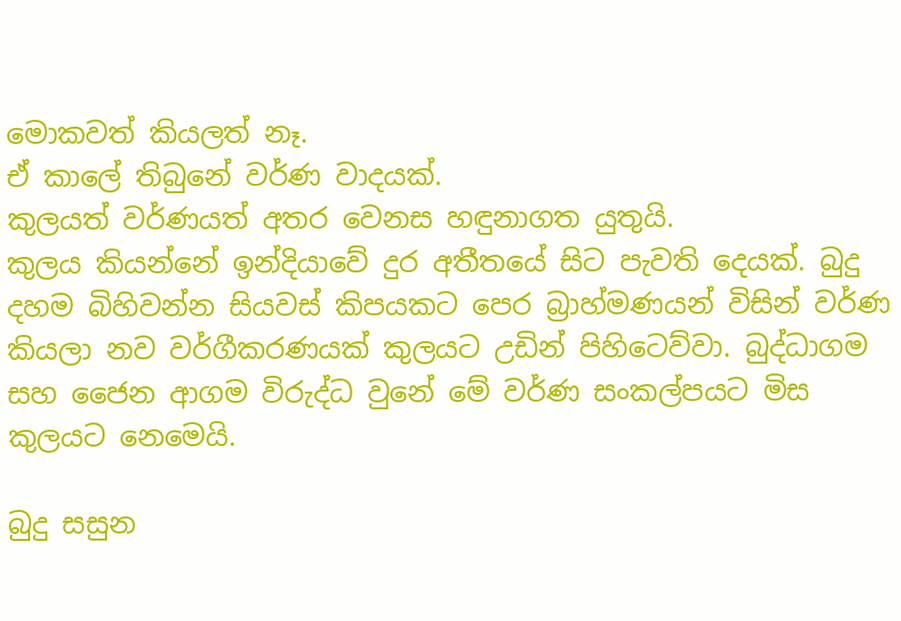මොකවත් කියලත් නෑ.
ඒ කාලේ තිබුනේ වර්ණ වාදයක්.
කුලයත් වර්ණයත් අතර වෙනස හඳුනාගත යුතුයි.
කුලය කියන්නේ ඉන්දියාවේ දුර අතීතයේ සිට පැවති දෙයක්. බුදු දහම බිහිවන්න සියවස් කිපයකට පෙර බ්‍රාහ්මණයන් විසින් වර්ණ කියලා නව වර්ගීකරණයක් කුලයට උඩින් පිහිටෙව්වා. බුද්ධාගම සහ ජෛන ආගම විරුද්ධ වුනේ මේ වර්ණ සංකල්පයට මිස කුලයට නෙමෙයි.

බුදු සසුන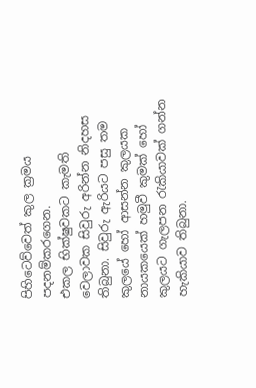පිහිටෙව්වෙත් කුල ක්‍රමය පදනම්කරගෙන.
එකල භික්ෂුවකට කැමති වෙලාවක සිවුරු අරින්න නිදහස තිබුනා. සිවුරු ඇරියට පසු තම කුලයේ හෝ ආසන්න කුලයක නායකයෙක් හමුවී කුමක් හෝ කුලයට ගැලපන රැකියාවක් ගන්න හැකියාව තිබුනා.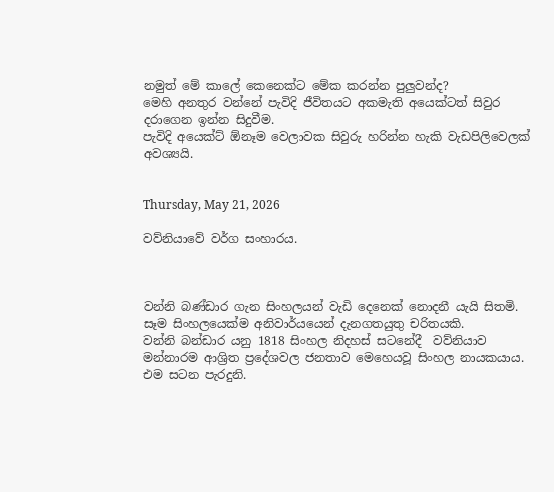නමුත් මේ කාලේ කෙනෙක්ට මේක කරන්න පුලුවන්ද?
මෙහි අනතුර වන්නේ පැවිදි ජීවිතයට අකමැති අයෙක්ටත් සිවුර දරාගෙන ඉන්න සිදුවීම.
පැවිදි අයෙක්ට් ඕනෑම වෙලාවක සිවුරු හරින්න හැකි වැඩපිලිවෙලක් අවශ්‍යයි.


Thursday, May 21, 2026

වව්නියාවේ වර්ග සංහාරය.



වන්නි බණ්ඩාර ගැන සිංහලයන් වැඩි දෙනෙක් නොදනී යැයි සිතමි.
සෑම සිංහලයෙක්ම අනිවාර්යයෙන් දැනගතයුතු චරිතයකි.
වන්නි බන්ඩාර යනු 1818 සිංහල නිදහස් සටනේදී  වව්නියාව මන්නාරම ආශ්‍රිත ප්‍රදේශවල ජනතාව මෙහෙයවූ සිංහල නායකයාය.
එම සටන පැරදුනි.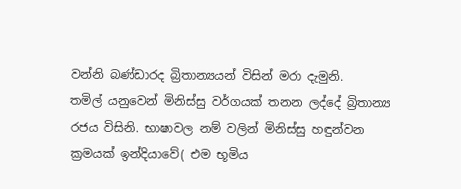වන්නි බණ්ඩාරද බ්‍රිතාන්‍යයන් විසින් මරා දැමුනි.
තමිල් යනුවෙන් මිනිස්සු වර්ගයක් තනන ලද්දේ බ්‍රිතාන්‍ය රජය විසිනි. භාෂාවල නම් වලින් මිනිස්සු හඳුන්වන ක්‍රමයක් ඉන්දියාවේ( එම භූමිය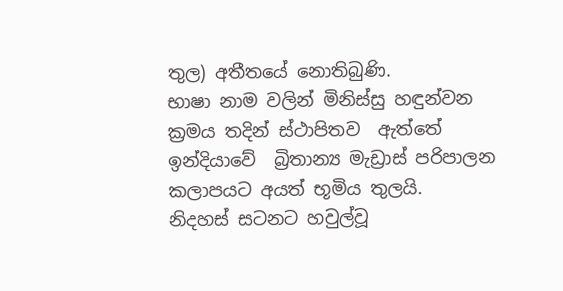තුල) අතීතයේ නොතිබුණි.
භාෂා නාම වලින් මිනිස්සු හඳුන්වන ක්‍රමය තදින් ස්ථාපිතව  ඇත්තේ ඉන්දියාවේ  බ්‍රිතාන්‍ය මැඩ්‍රාස් පරිපාලන කලාපයට අයත් භූමිය තුලයි.
නිදහස් සටනට හවුල්වූ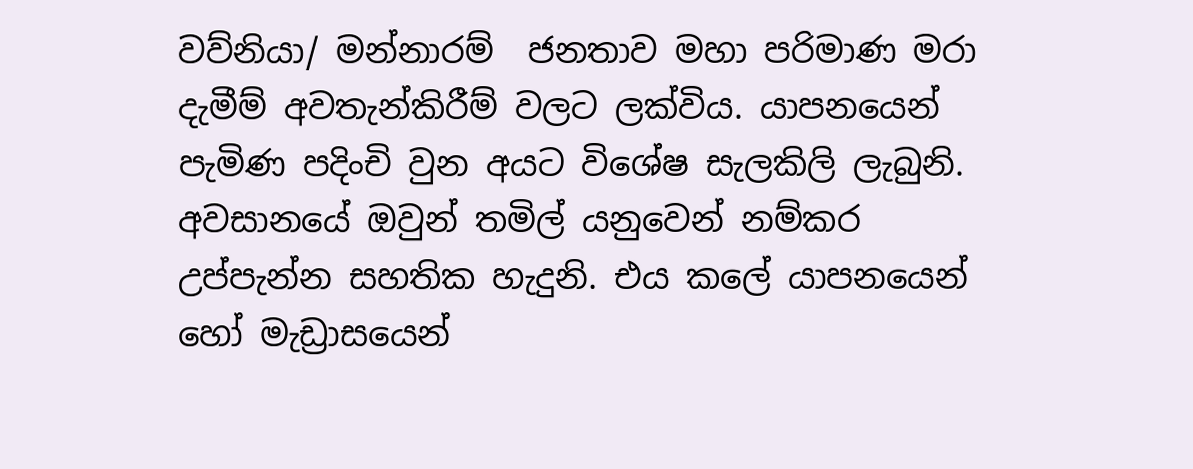වව්නියා/ මන්නාරම්  ජනතාව මහා පරිමාණ මරා දැමීම් අවතැන්කිරීම් වලට ලක්විය. යාපනයෙන් පැමිණ පදිංචි වුන අයට විශේෂ සැලකිලි ලැබුනි. අවසානයේ ඔවුන් තමිල් යනුවෙන් නම්කර උප්පැන්න සහතික හැදුනි. එය කලේ යාපනයෙන් හෝ මැඩ්‍රාසයෙන්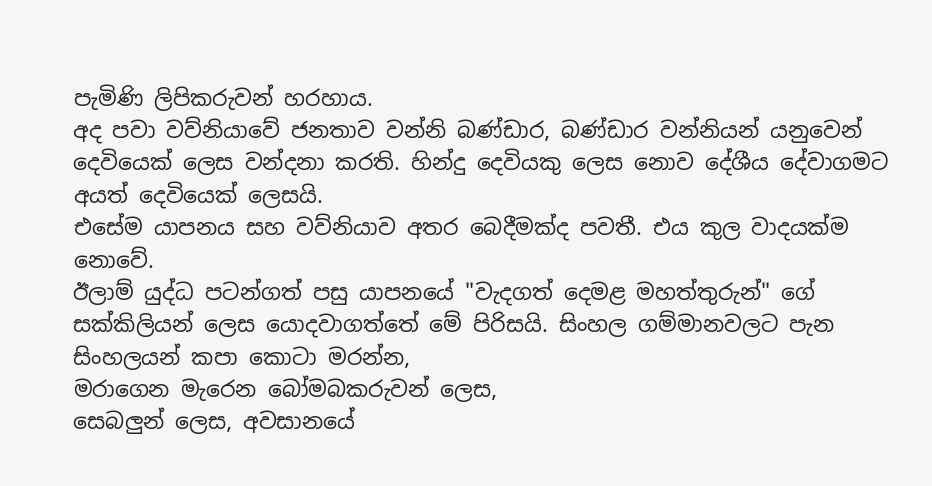පැමිණි ලිපිකරුවන් හරහාය.
අද පවා වව්නියාවේ ජනතාව වන්නි බණ්ඩාර, බණ්ඩාර වන්නියන් යනුවෙන් දෙවියෙක් ලෙස වන්දනා කරති. හින්දු දෙවියකු ලෙස නොව දේශීය දේවාගමට අයත් දෙවියෙක් ලෙසයි.
එසේම යාපනය සහ වව්නියාව අතර බෙදීමක්ද පවතී. එය කුල වාදයක්ම නොවේ.
ඊලාම් යුද්ධ පටන්ගත් පසු යාපනයේ "වැදගත් දෙමළ මහත්තුරුන්" ගේ සක්කිලියන් ලෙස යොදවාගත්තේ මේ පිරිසයි. සිංහල ගම්මානවලට පැන සිංහලයන් කපා කොටා මරන්න,
මරාගෙන මැරෙන බෝමබකරුවන් ලෙස,
සෙබලුන් ලෙස, අවසානයේ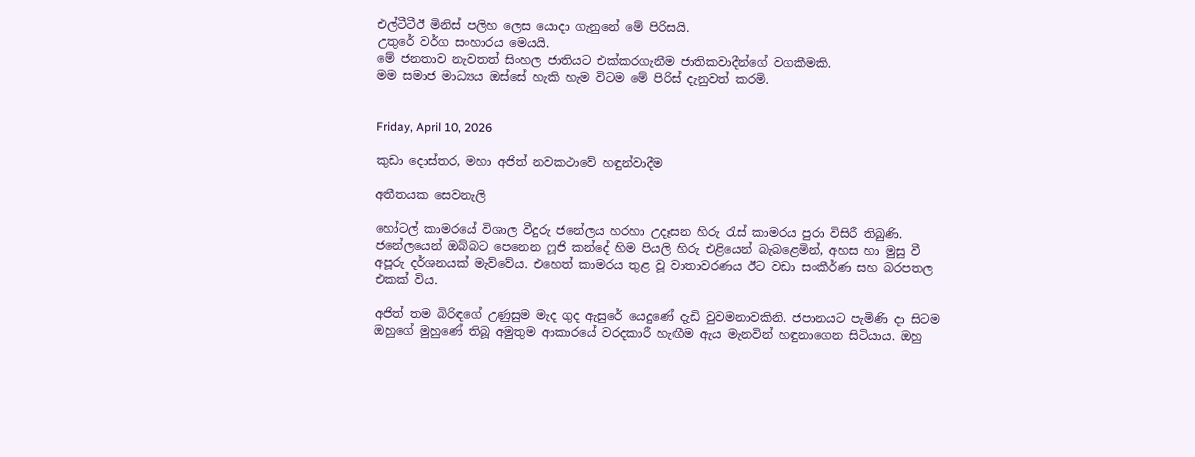එල්ටීටීඊ මිනිස් පලිහ ලෙස යොදා ගැනුනේ මේ පිරිසයි.
උතුරේ වර්ග සංහාරය මෙයයි.
මේ ජනතාව නැවතත් සිංහල ජාතියට එක්කරගැනීම ජාතිකවාදීන්ගේ වගකීමකි.
මම සමාජ මාධ්‍යය ඔස්සේ හැකි හැම විටම මේ පිරිස් දැනුවත් කරමි.


Friday, April 10, 2026

කුඩා දොස්තර, මහා අජිත් නවකථාවේ හඳුන්වාදීම

අතීතයක සෙවනැලි

හෝටල් කාමරයේ විශාල වීදුරු ජනේලය හරහා උදෑසන හිරු රැස් කාමරය පුරා විසිරී තිබුණි. ජනේලයෙන් ඔබ්බට පෙනෙන ෆූජි කන්දේ හිම පියලි හිරු එළියෙන් බැබළෙමින්, අහස හා මුසු වී අපූරු දර්ශනයක් මැව්වේය. එහෙත් කාමරය තුළ වූ වාතාවරණය ඊට වඩා සංකීර්ණ සහ බරපතල එකක් විය.

අජිත් තම බිරිඳගේ උණුසුම මැද ගුද ඇසුරේ යෙදුණේ දැඩි වුවමනාවකිනි. ජපානයට පැමිණි දා සිටම ඔහුගේ මුහුණේ තිබූ අමුතුම ආකාරයේ වරදකාරී හැඟීම ඇය මැනවින් හඳුනාගෙන සිටියාය. ඔහු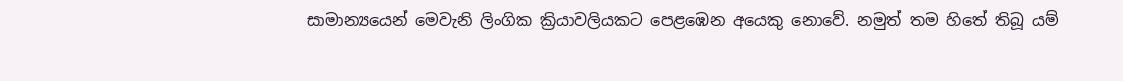සාමාන්‍යයෙන් මෙවැනි ලිංගික ක්‍රියාවලියකට පෙළඹෙන අයෙකු නොවේ. නමුත් තම හිතේ තිබූ යම්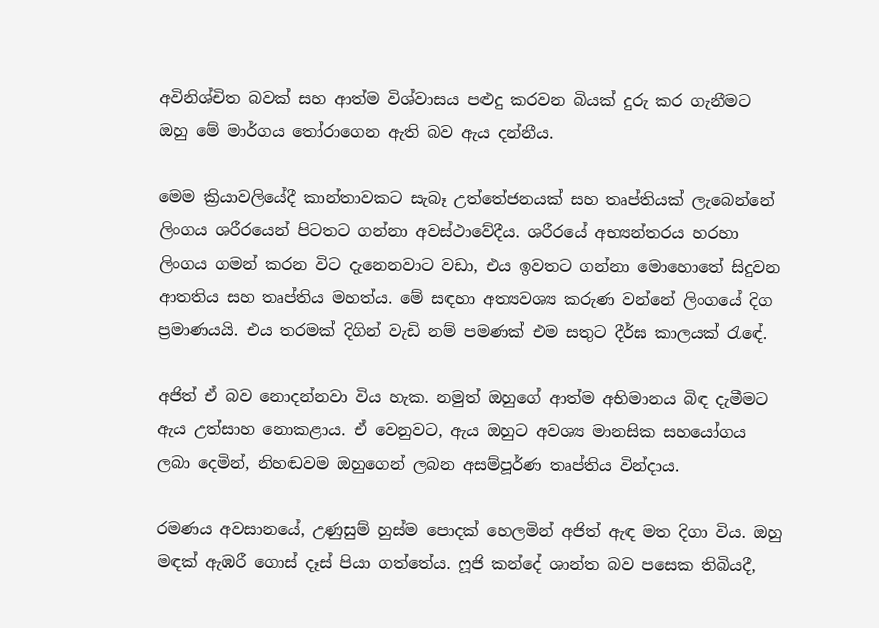අවිනිශ්චිත බවක් සහ ආත්ම විශ්වාසය පළුදු කරවන බියක් දුරු කර ගැනීමට ඔහු මේ මාර්ගය තෝරාගෙන ඇති බව ඇය දන්නීය.

මෙම ක්‍රියාවලියේදී කාන්තාවකට සැබෑ උත්තේජනයක් සහ තෘප්තියක් ලැබෙන්නේ ලිංගය ශරීරයෙන් පිටතට ගන්නා අවස්ථාවේදීය. ශරීරයේ අභ්‍යන්තරය හරහා ලිංගය ගමන් කරන විට දැනෙනවාට වඩා, එය ඉවතට ගන්නා මොහොතේ සිදුවන ආතතිය සහ තෘප්තිය මහත්ය. මේ සඳහා අත්‍යවශ්‍ය කරුණ වන්නේ ලිංගයේ දිග ප්‍රමාණයයි. එය තරමක් දිගින් වැඩි නම් පමණක් එම සතුට දීර්ඝ කාලයක් රැඳේ.

අජිත් ඒ බව නොදන්නවා විය හැක. නමුත් ඔහුගේ ආත්ම අභිමානය බිඳ දැමීමට ඇය උත්සාහ නොකළාය. ඒ වෙනුවට, ඇය ඔහුට අවශ්‍ය මානසික සහයෝගය ලබා දෙමින්, නිහඬවම ඔහුගෙන් ලබන අසම්පූර්ණ තෘප්තිය වින්දාය.

රමණය අවසානයේ, උණුසුම් හුස්ම පොදක් හෙලමින් අජිත් ඇඳ මත දිගා විය. ඔහු මඳක් ඇඹරී ගොස් දෑස් පියා ගත්තේය. ෆූජි කන්දේ ශාන්ත බව පසෙක තිබියදී,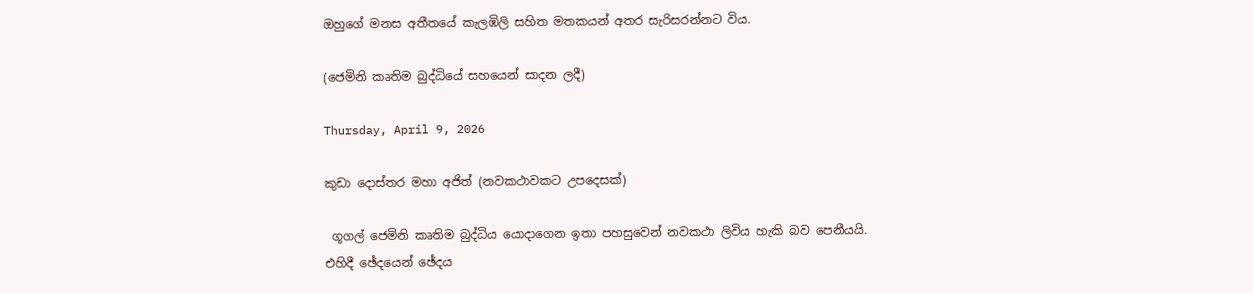ඔහුගේ මනස අතීතයේ කැලඹිලි සහිත මතකයන් අතර සැරිසරන්නට විය.

(ජෙමිනි කෘතිම බුද්ධියේ සහයෙන් සාදන ලදී)

Thursday, April 9, 2026

කුඩා දොස්තර මහා අජිත් (නවකථාවකට උපදෙසක්)

 ගූගල් ජෙමිනි කෘතිම බුද්ධිය යොදාගෙන ඉතා පහසුවෙන් නවකථා ලිවිය හැකි බව පෙනීයයි.
එහිදී ඡේදයෙන් ඡේදය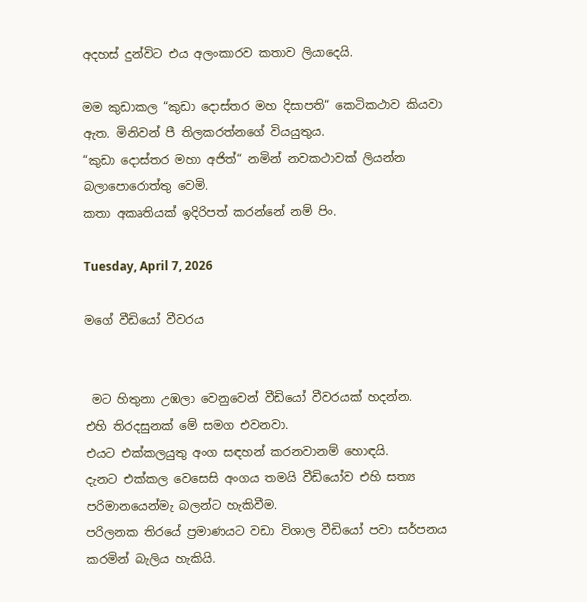අදහස් දුන්විට එය අලංකාරව කතාව ලියාදෙයි.

මම කුඩාකල “කුඩා දොස්තර මහ දිසාපති“ කෙටිකථාව කියවා ඇත. මිනිවන් පී තිලකරත්නගේ වියයුතුය.
“කුඩා දොස්තර මහා අජිත්“ නමින් නවකථාවක් ලියන්න බලාපොරොත්තු වෙමි.
කතා අකෘතියක් ඉදිරිපත් කරන්නේ නම් පිං.

Tuesday, April 7, 2026

මගේ වීඩියෝ වීවරය


 මට හිතුනා උඹලා වෙනුවෙන් වීඩියෝ වීවරයක් හදන්න.
එහි තිරදසුනක් මේ සමග එවනවා.
එයට එක්කලයුතු අංග සඳහන් කරනවානම් හොඳයි.
දැනට එක්කල වෙසෙසි අංගය තමයි වීඩියෝව එහි සත්‍ය පරිමානයෙන්මැ බලන්ට හැකිවීම.
පරිලනක තිරයේ ප්‍රමාණයට වඩා විශාල වීඩියෝ පවා සර්පනය කරමින් බැලිය හැකියි.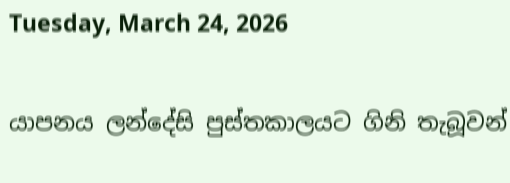Tuesday, March 24, 2026

යාපනය ලන්දේසි පුස්තකාලයට ගිනි තැබූවන්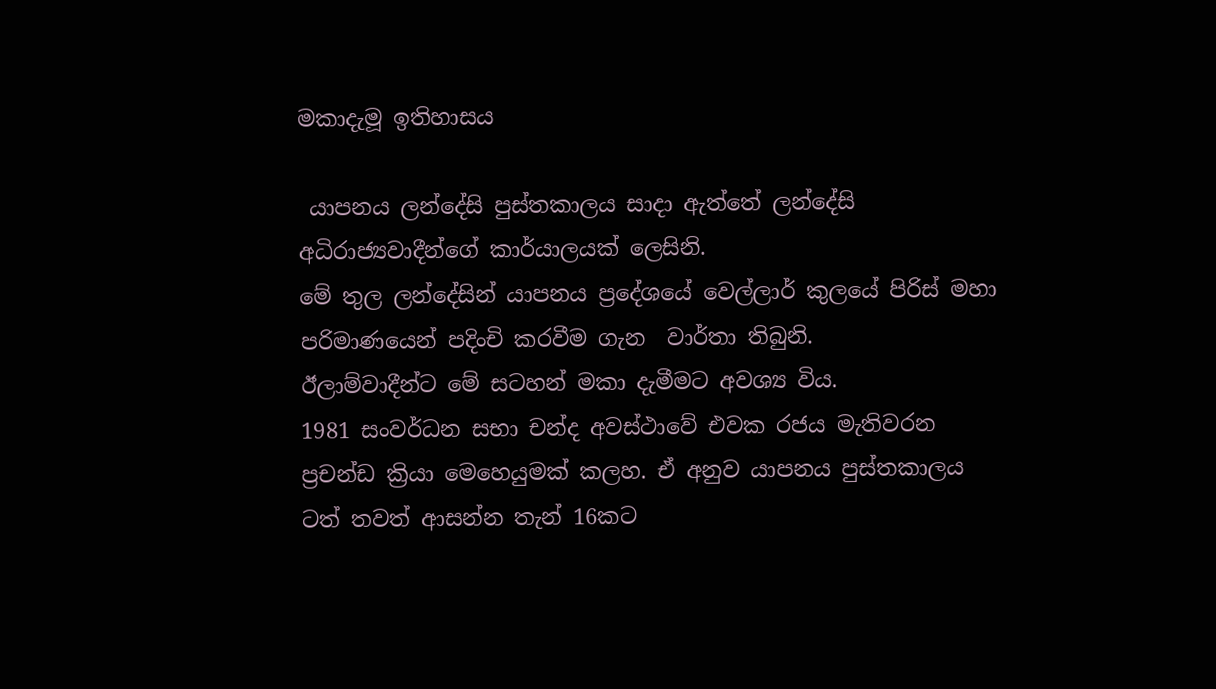මකාදැමූ ඉතිහාසය

 යාපනය ලන්දේසි පුස්තකාලය සාදා ඇත්තේ ලන්දේසි අධිරාජ්‍යවාදීන්ගේ කාර්යාලයක් ලෙසිනි.
මේ තුල ලන්දේසින් යාපනය ප්‍රදේශයේ වෙල්ලාර් කුලයේ පිරිස් මහා පරිමාණයෙන් පදිංචි කරවීම ගැන  වාර්තා තිබුනි.
ඊලාම්වාදීන්ට මේ සටහන් මකා දැමීමට අවශ්‍ය විය.
1981 සංවර්ධන සභා චන්ද අවස්ථාවේ එවක රජය මැතිවරන ප්‍රචන්ඩ ක්‍රියා මෙහෙයුමක් කලහ. ඒ අනුව යාපනය පුස්තකාලය ටත් තවත් ආසන්න තැන් 16කට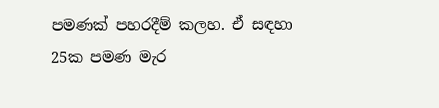පමණක් පහරදීම් කලහ. ඒ සඳහා 25ක පමණ මැර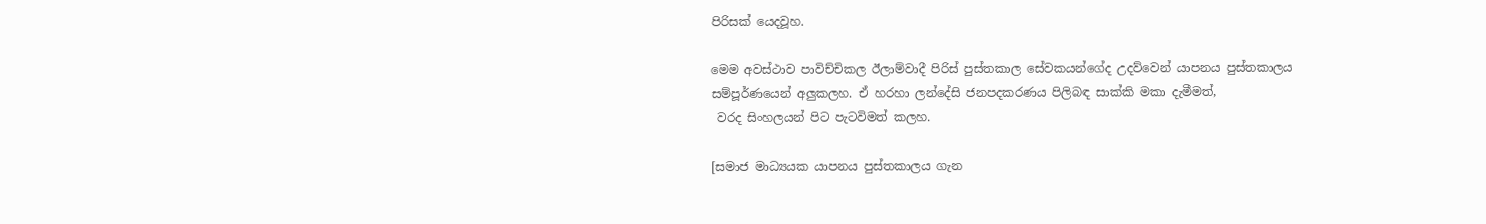පිරිසක් යෙදවූහ.

මෙම අවස්ථාව පාවිච්චිකල ඊලාම්වාදී පිරිස් පුස්තකාල සේවකයන්ගේද උදව්වෙන් යාපනය පුස්තකාලය සම්පූර්ණයෙන් අලුකලහ. ඒ හරහා ලන්දේසි ජනපදකරණය පිලිබඳ සාක්කි මකා දැමීමත්,
 වරද සිංහලයන් පිට පැටවිමත් කලහ.

[සමාජ මාධ්‍යයක යාපනය පුස්තකාලය ගැන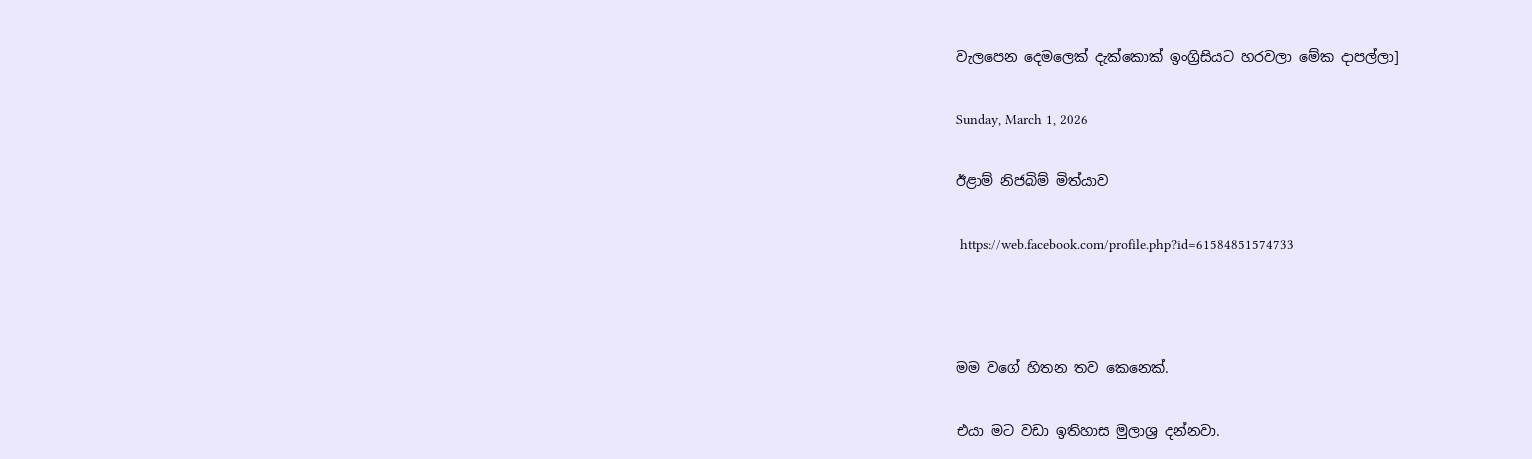වැලපෙන දෙමලෙක් දැක්කොක් ඉංග්‍රිසියට හරවලා මේක දාපල්ලා]

Sunday, March 1, 2026

ඊළාම් නිජබිම් මිත්යාව

 https://web.facebook.com/profile.php?id=61584851574733



මම වගේ හිතන තව කෙනෙක්.

එයා මට වඩා ඉතිහාස මුලාශ්‍ර දන්නවා.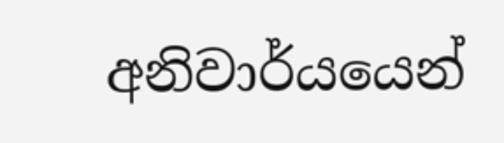අනිවාර්යයෙන්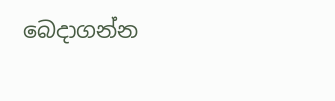බෙදාගන්න